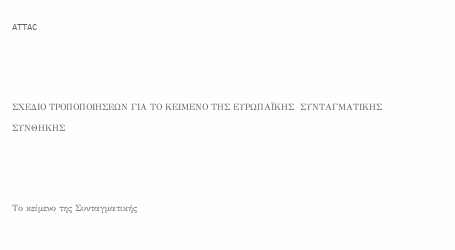ATTAC



ΣΧΕΔΙΟ ΤΡΟΠΟΠΟΙΗΣΕΩΝ ΓΙΑ ΤΟ ΚΕΙΜΕΝΟ ΤΗΣ ΕΥΡΩΠΑΪΚΗΣ  ΣΥΝΤΑΓΜΑΤΙΚΗΣ ΣΥΝΘΗΚΗΣ



Το κείμενο της Συνταγματικής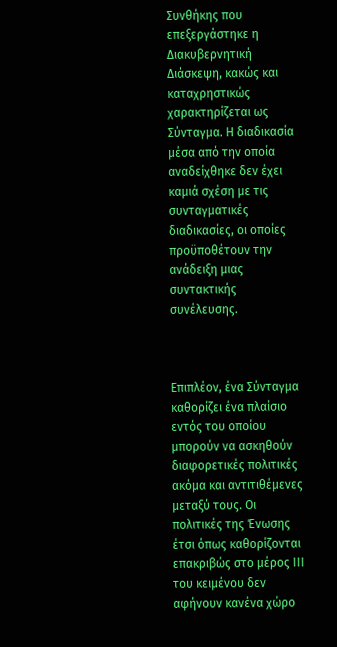Συνθήκης που επεξεργάστηκε η Διακυβερνητική Διάσκεψη, κακώς και καταχρηστικώς χαρακτηρίζεται ως Σύνταγμα. Η διαδικασία μέσα από την οποία αναδείχθηκε δεν έχει καμιά σχέση με τις συνταγματικές διαδικασίες, οι οποίες προϋποθέτουν την ανάδειξη μιας συντακτικής συνέλευσης.



Επιπλέον, ένα Σύνταγμα καθορίζει ένα πλαίσιο εντός του οποίου μπορούν να ασκηθούν διαφορετικές πολιτικές ακόμα και αντιτιθέμενες μεταξύ τους. Οι πολιτικές της Ένωσης έτσι όπως καθορίζονται επακριβώς στο μέρος ΙΙΙ του κειμένου δεν αφήνουν κανένα χώρο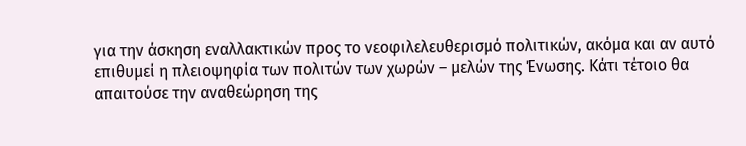για την άσκηση εναλλακτικών προς το νεοφιλελευθερισμό πολιτικών, ακόμα και αν αυτό επιθυμεί η πλειοψηφία των πολιτών των χωρών – μελών της Ένωσης. Κάτι τέτοιο θα απαιτούσε την αναθεώρηση της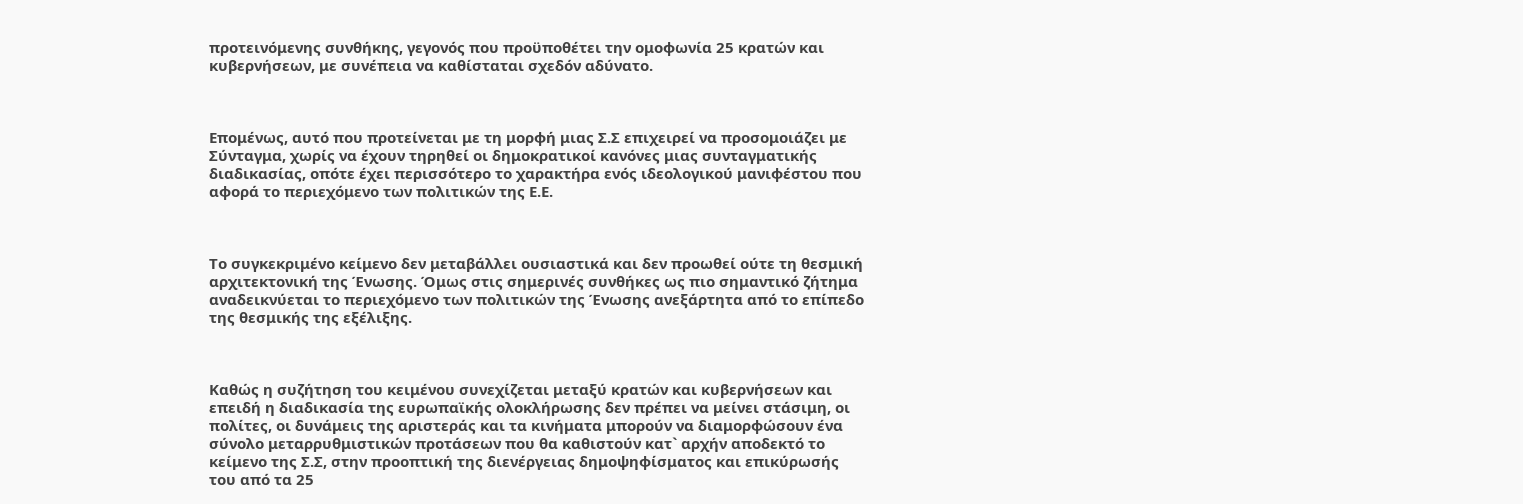προτεινόμενης συνθήκης, γεγονός που προϋποθέτει την ομοφωνία 25 κρατών και κυβερνήσεων, με συνέπεια να καθίσταται σχεδόν αδύνατο.



Επομένως, αυτό που προτείνεται με τη μορφή μιας Σ.Σ επιχειρεί να προσομοιάζει με Σύνταγμα, χωρίς να έχουν τηρηθεί οι δημοκρατικοί κανόνες μιας συνταγματικής διαδικασίας, οπότε έχει περισσότερο το χαρακτήρα ενός ιδεολογικού μανιφέστου που αφορά το περιεχόμενο των πολιτικών της Ε.Ε.



Το συγκεκριμένο κείμενο δεν μεταβάλλει ουσιαστικά και δεν προωθεί ούτε τη θεσμική αρχιτεκτονική της Ένωσης. Όμως στις σημερινές συνθήκες ως πιο σημαντικό ζήτημα αναδεικνύεται το περιεχόμενο των πολιτικών της Ένωσης ανεξάρτητα από το επίπεδο της θεσμικής της εξέλιξης.



Καθώς η συζήτηση του κειμένου συνεχίζεται μεταξύ κρατών και κυβερνήσεων και επειδή η διαδικασία της ευρωπαϊκής ολοκλήρωσης δεν πρέπει να μείνει στάσιμη, οι πολίτες, οι δυνάμεις της αριστεράς και τα κινήματα μπορούν να διαμορφώσουν ένα σύνολο μεταρρυθμιστικών προτάσεων που θα καθιστούν κατ` αρχήν αποδεκτό το κείμενο της Σ.Σ, στην προοπτική της διενέργειας δημοψηφίσματος και επικύρωσής του από τα 25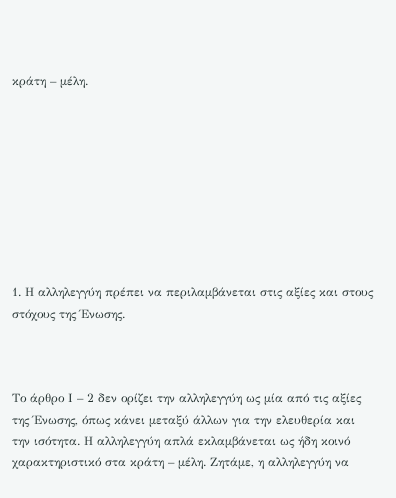κράτη – μέλη.









1. Η αλληλεγγύη πρέπει να περιλαμβάνεται στις αξίες και στους στόχους της Ένωσης.



Το άρθρο Ι – 2 δεν ορίζει την αλληλεγγύη ως μία από τις αξίες της Ένωσης, όπως κάνει μεταξύ άλλων για την ελευθερία και την ισότητα. Η αλληλεγγύη απλά εκλαμβάνεται ως ήδη κοινό χαρακτηριστικό στα κράτη – μέλη. Ζητάμε, η αλληλεγγύη να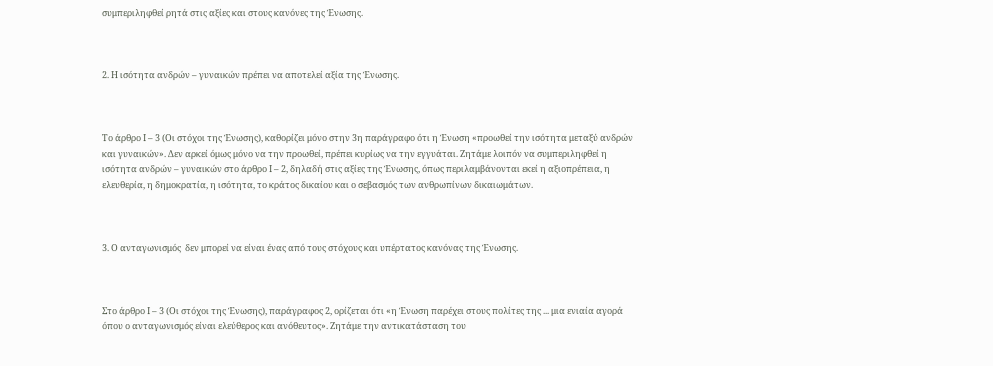συμπεριληφθεί ρητά στις αξίες και στους κανόνες της Ένωσης.



2. Η ισότητα ανδρών – γυναικών πρέπει να αποτελεί αξία της Ένωσης.



Το άρθρο Ι – 3 (Οι στόχοι της Ένωσης), καθορίζει μόνο στην 3η παράγραφο ότι η Ένωση «προωθεί την ισότητα μεταξύ ανδρών και γυναικών». Δεν αρκεί όμως μόνο να την προωθεί, πρέπει κυρίως να την εγγυάται. Ζητάμε λοιπόν να συμπεριληφθεί η ισότητα ανδρών – γυναικών στο άρθρο Ι – 2, δηλαδή στις αξίες της Ένωσης, όπως περιλαμβάνονται εκεί η αξιοπρέπεια, η ελευθερία, η δημοκρατία, η ισότητα, το κράτος δικαίου και ο σεβασμός των ανθρωπίνων δικαιωμάτων.



3. Ο ανταγωνισμός  δεν μπορεί να είναι ένας από τους στόχους και υπέρτατος κανόνας της Ένωσης.



Στο άρθρο Ι – 3 (Οι στόχοι της Ένωσης), παράγραφος 2, ορίζεται ότι «η Ένωση παρέχει στους πολίτες της ... μια ενιαία αγορά όπου ο ανταγωνισμός είναι ελεύθερος και ανόθευτος». Ζητάμε την αντικατάσταση του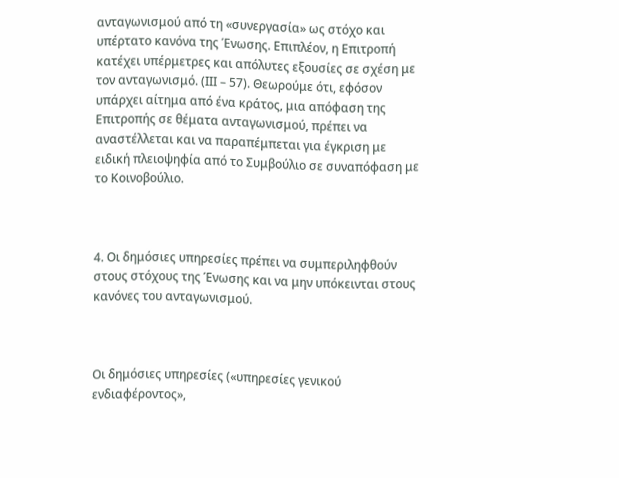ανταγωνισμού από τη «συνεργασία» ως στόχο και υπέρτατο κανόνα της Ένωσης. Επιπλέον, η Επιτροπή κατέχει υπέρμετρες και απόλυτες εξουσίες σε σχέση με τον ανταγωνισμό. (ΙΙΙ – 57). Θεωρούμε ότι, εφόσον υπάρχει αίτημα από ένα κράτος, μια απόφαση της Επιτροπής σε θέματα ανταγωνισμού, πρέπει να αναστέλλεται και να παραπέμπεται για έγκριση με ειδική πλειοψηφία από το Συμβούλιο σε συναπόφαση με το Κοινοβούλιο.



4. Οι δημόσιες υπηρεσίες πρέπει να συμπεριληφθούν στους στόχους της Ένωσης και να μην υπόκεινται στους κανόνες του ανταγωνισμού.



Οι δημόσιες υπηρεσίες («υπηρεσίες γενικού ενδιαφέροντος»,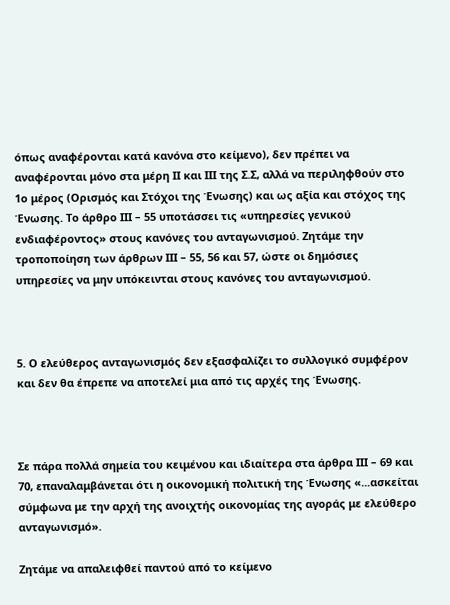όπως αναφέρονται κατά κανόνα στο κείμενο), δεν πρέπει να αναφέρονται μόνο στα μέρη ΙΙ και ΙΙΙ της Σ.Σ, αλλά να περιληφθούν στο 1ο μέρος (Ορισμός και Στόχοι της Ένωσης) και ως αξία και στόχος της Ένωσης. Το άρθρο ΙΙΙ – 55 υποτάσσει τις «υπηρεσίες γενικού ενδιαφέροντος» στους κανόνες του ανταγωνισμού. Ζητάμε την τροποποίηση των άρθρων ΙΙΙ – 55, 56 και 57, ώστε οι δημόσιες υπηρεσίες να μην υπόκεινται στους κανόνες του ανταγωνισμού.



5. Ο ελεύθερος ανταγωνισμός δεν εξασφαλίζει το συλλογικό συμφέρον και δεν θα έπρεπε να αποτελεί μια από τις αρχές της Ένωσης.



Σε πάρα πολλά σημεία του κειμένου και ιδιαίτερα στα άρθρα ΙΙΙ – 69 και 70, επαναλαμβάνεται ότι η οικονομική πολιτική της Ένωσης «...ασκείται σύμφωνα με την αρχή της ανοιχτής οικονομίας της αγοράς με ελεύθερο ανταγωνισμό».

Ζητάμε να απαλειφθεί παντού από το κείμενο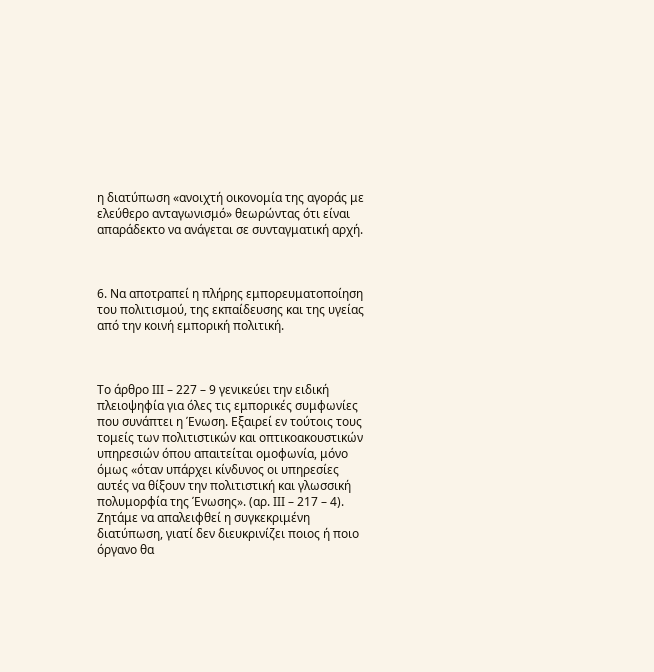η διατύπωση «ανοιχτή οικονομία της αγοράς με ελεύθερο ανταγωνισμό» θεωρώντας ότι είναι απαράδεκτο να ανάγεται σε συνταγματική αρχή.



6. Να αποτραπεί η πλήρης εμπορευματοποίηση του πολιτισμού, της εκπαίδευσης και της υγείας από την κοινή εμπορική πολιτική.



Το άρθρο ΙΙΙ – 227 – 9 γενικεύει την ειδική πλειοψηφία για όλες τις εμπορικές συμφωνίες που συνάπτει η Ένωση. Εξαιρεί εν τούτοις τους τομείς των πολιτιστικών και οπτικοακουστικών υπηρεσιών όπου απαιτείται ομοφωνία, μόνο όμως «όταν υπάρχει κίνδυνος οι υπηρεσίες αυτές να θίξουν την πολιτιστική και γλωσσική πολυμορφία της Ένωσης». (αρ. ΙΙΙ – 217 – 4). Ζητάμε να απαλειφθεί η συγκεκριμένη διατύπωση, γιατί δεν διευκρινίζει ποιος ή ποιο όργανο θα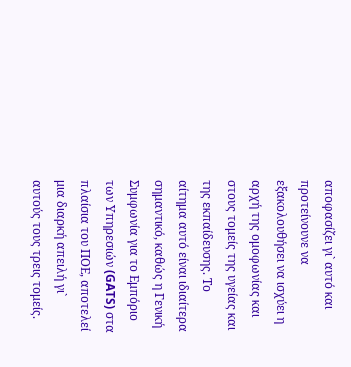αποφασίζει γι` αυτό και προτείνουνε να εξακολουθήσει να ισχύει η αρχή της ομοφωνίας και στους τομείς της υγείας και της εκπαίδευσης. Το αίτημα αυτό είναι ιδιαίτερα σημαντικό, καθώς η Γενική Συμφωνία για το Εμπόριο των Υπηρεσιών (GATS) στα πλαίσια του ΠΟΕ, αποτελεί μια διαρκή απειλή γι` αυτούς τους τρεις τομείς.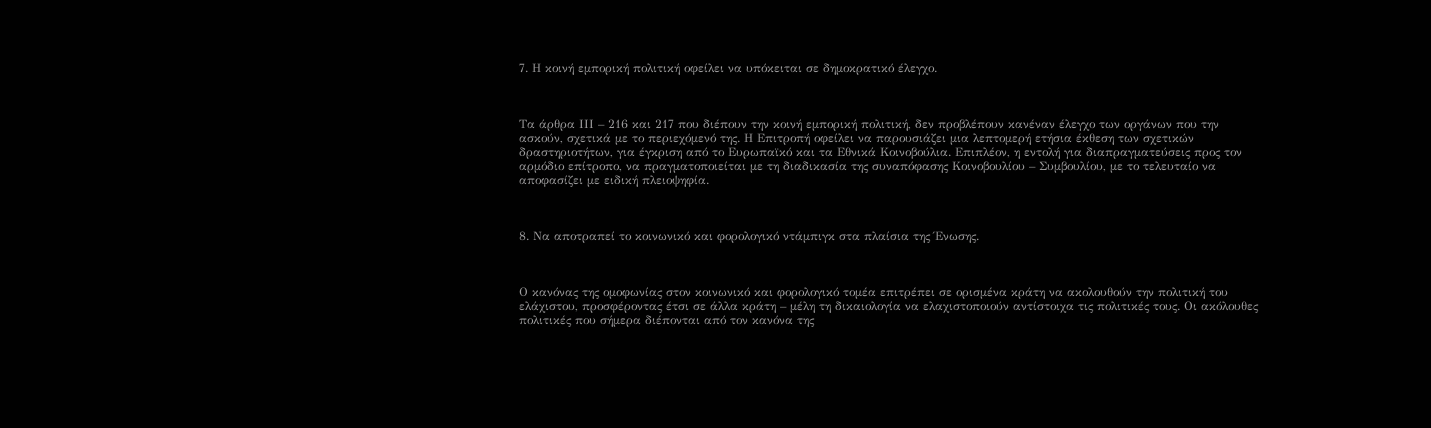7. Η κοινή εμπορική πολιτική οφείλει να υπόκειται σε δημοκρατικό έλεγχο.



Τα άρθρα ΙΙΙ – 216 και 217 που διέπουν την κοινή εμπορική πολιτική, δεν προβλέπουν κανέναν έλεγχο των οργάνων που την ασκούν, σχετικά με το περιεχόμενό της. Η Επιτροπή οφείλει να παρουσιάζει μια λεπτομερή ετήσια έκθεση των σχετικών δραστηριοτήτων, για έγκριση από το Ευρωπαϊκό και τα Εθνικά Κοινοβούλια. Επιπλέον, η εντολή για διαπραγματεύσεις προς τον αρμόδιο επίτροπο, να πραγματοποιείται με τη διαδικασία της συναπόφασης Κοινοβουλίου – Συμβουλίου, με το τελευταίο να αποφασίζει με ειδική πλειοψηφία.



8. Να αποτραπεί το κοινωνικό και φορολογικό ντάμπιγκ στα πλαίσια της Ένωσης.



Ο κανόνας της ομοφωνίας στον κοινωνικό και φορολογικό τομέα επιτρέπει σε ορισμένα κράτη να ακολουθούν την πολιτική του ελάχιστου, προσφέροντας έτσι σε άλλα κράτη – μέλη τη δικαιολογία να ελαχιστοποιούν αντίστοιχα τις πολιτικές τους. Οι ακόλουθες πολιτικές που σήμερα διέπονται από τον κανόνα της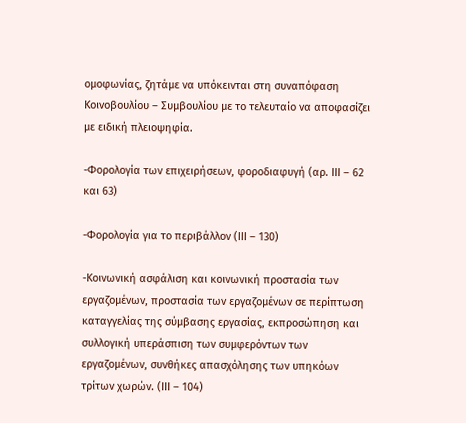ομοφωνίας, ζητάμε να υπόκεινται στη συναπόφαση Κοινοβουλίου – Συμβουλίου με το τελευταίο να αποφασίζει με ειδική πλειοψηφία.

-Φορολογία των επιχειρήσεων, φοροδιαφυγή (αρ. ΙΙΙ – 62 και 63)

-Φορολογία για το περιβάλλον (ΙΙΙ – 130)

-Κοινωνική ασφάλιση και κοινωνική προστασία των εργαζομένων, προστασία των εργαζομένων σε περίπτωση καταγγελίας της σύμβασης εργασίας, εκπροσώπηση και συλλογική υπεράσπιση των συμφερόντων των εργαζομένων, συνθήκες απασχόλησης των υπηκόων τρίτων χωρών. (ΙΙΙ – 104)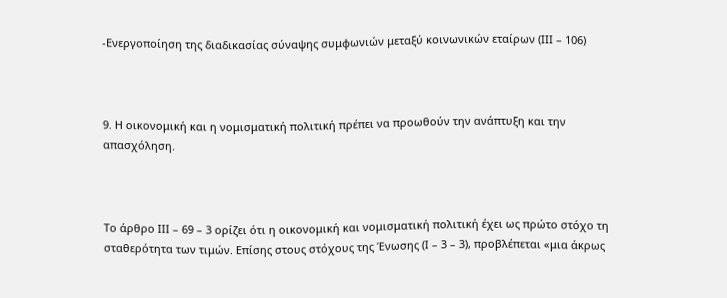-Ενεργοποίηση της διαδικασίας σύναψης συμφωνιών μεταξύ κοινωνικών εταίρων (ΙΙΙ – 106)



9. Η οικονομική και η νομισματική πολιτική πρέπει να προωθούν την ανάπτυξη και την απασχόληση.



Το άρθρο ΙΙΙ – 69 – 3 ορίζει ότι η οικονομική και νομισματική πολιτική έχει ως πρώτο στόχο τη σταθερότητα των τιμών. Επίσης στους στόχους της Ένωσης (Ι – 3 – 3), προβλέπεται «μια άκρως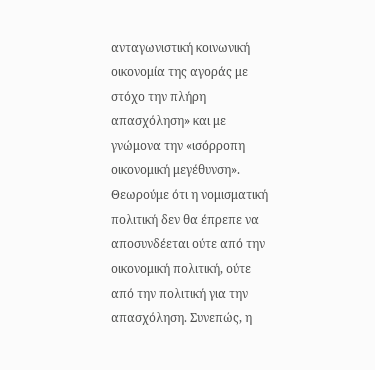ανταγωνιστική κοινωνική οικονομία της αγοράς με στόχο την πλήρη απασχόληση» και με γνώμονα την «ισόρροπη οικονομική μεγέθυνση». Θεωρούμε ότι η νομισματική πολιτική δεν θα έπρεπε να αποσυνδέεται ούτε από την οικονομική πολιτική, ούτε από την πολιτική για την απασχόληση. Συνεπώς, η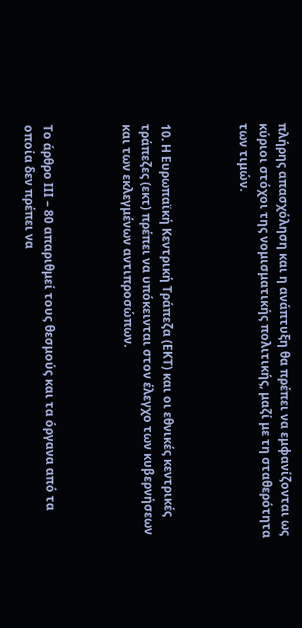πλήρης απασχόληση και η ανάπτυξη θα πρέπει να εμφανίζονται ως κύριοι στόχοι της νομισματικής πολιτικής, μαζί με τη σταθερότητα των τιμών.



10. Η Ευρωπαϊκή Κεντρική Τράπεζα (ΕΚΤ) και οι εθνικές κεντρικές τράπεζες (εκτ) πρέπει να υπόκεινται στον έλεγχο των κυβερνήσεων και των εκλεγμένων αντιπροσώπων.



Το άρθρο ΙΙΙ – 80 απαριθμεί τους θεσμούς και τα όργανα από τα οποία δεν πρέπει να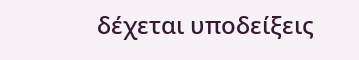δέχεται υποδείξεις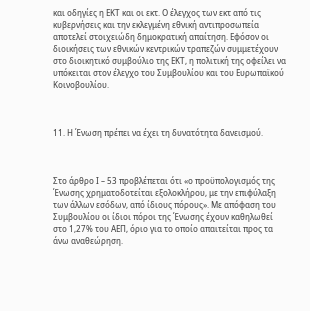και οδηγίες η ΕΚΤ και οι εκτ. Ο έλεγχος των εκτ από τις κυβερνήσεις και την εκλεγμένη εθνική αντιπροσωπεία αποτελεί στοιχειώδη δημοκρατική απαίτηση. Εφόσον οι διοικήσεις των εθνικών κεντρικών τραπεζών συμμετέχουν στο διοικητικό συμβούλιο της ΕΚΤ, η πολιτική της οφείλει να υπόκειται στον έλεγχο του Συμβουλίου και του Ευρωπαϊκού Κοινοβουλίου.



11. Η Ένωση πρέπει να έχει τη δυνατότητα δανεισμού.



Στο άρθρο Ι – 53 προβλέπεται ότι «ο προϋπολογισμός της Ένωσης χρηματοδοτείται εξολοκλήρου, με την επιφύλαξη των άλλων εσόδων, από ίδιους πόρους». Με απόφαση του Συμβουλίου οι ίδιοι πόροι της Ένωσης έχουν καθηλωθεί στο 1,27% του ΑΕΠ, όριο για το οποίο απαιτείται προς τα άνω αναθεώρηση.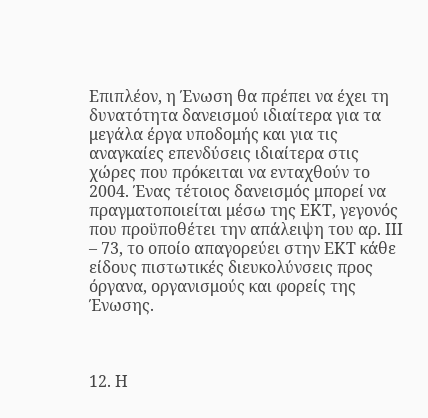Επιπλέον, η Ένωση θα πρέπει να έχει τη δυνατότητα δανεισμού ιδιαίτερα για τα μεγάλα έργα υποδομής και για τις αναγκαίες επενδύσεις ιδιαίτερα στις χώρες που πρόκειται να ενταχθούν το 2004. Ένας τέτοιος δανεισμός μπορεί να πραγματοποιείται μέσω της ΕΚΤ, γεγονός που προϋποθέτει την απάλειψη του αρ. ΙΙΙ – 73, το οποίο απαγορεύει στην ΕΚΤ κάθε είδους πιστωτικές διευκολύνσεις προς όργανα, οργανισμούς και φορείς της Ένωσης.



12. Η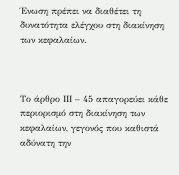Ένωση πρέπει να διαθέτει τη δυνατότητα ελέγχου στη διακίνηση των κεφαλαίων.



Το άρθρο ΙΙΙ – 45 απαγορεύει κάθε περιορισμό στη διακίνηση των κεφαλαίων, γεγονός που καθιστά αδύνατη την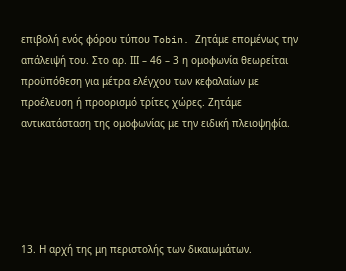επιβολή ενός φόρου τύπου Tobin. Ζητάμε επομένως την απάλειψή του. Στο αρ. ΙΙΙ – 46 – 3 η ομοφωνία θεωρείται προϋπόθεση για μέτρα ελέγχου των κεφαλαίων με προέλευση ή προορισμό τρίτες χώρες. Ζητάμε αντικατάσταση της ομοφωνίας με την ειδική πλειοψηφία.





13. Η αρχή της μη περιστολής των δικαιωμάτων.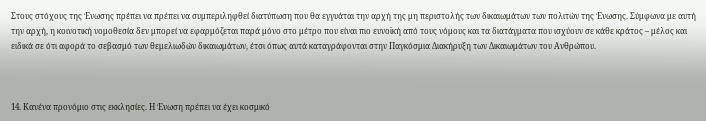Στους στόχους της Ένωσης πρέπει να πρέπει να συμπεριληφθεί διατύπωση που θα εγγυάται την αρχή της μη περιστολής των δικαιωμάτων των πολιτών της Ένωσης. Σύμφωνα με αυτή την αρχή, η κοινοτική νομοθεσία δεν μπορεί να εφαρμόζεται παρά μόνο στο μέτρο που είναι πιο ευνοϊκή από τους νόμους και τα διατάγματα που ισχύουν σε κάθε κράτος – μέλος και ειδικά σε ότι αφορά το σεβασμό των θεμελιωδών δικαιωμάτων, έτσι όπως αυτά καταγράφονται στην Παγκόσμια Διακήρυξη των Δικαιωμάτων του Ανθρώπου.



14. Κανένα προνόμιο στις εκκλησίες. Η Ένωση πρέπει να έχει κοσμικό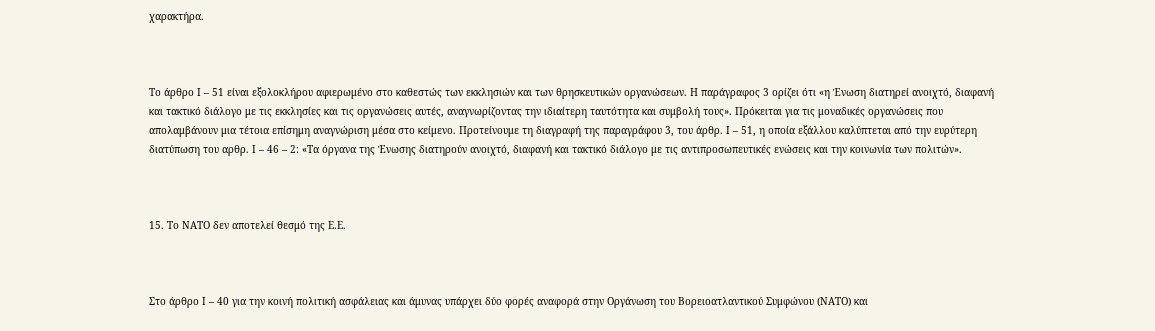χαρακτήρα.



Το άρθρο Ι – 51 είναι εξολοκλήρου αφιερωμένο στο καθεστώς των εκκλησιών και των θρησκευτικών οργανώσεων. Η παράγραφος 3 ορίζει ότι «η Ένωση διατηρεί ανοιχτό, διαφανή και τακτικό διάλογο με τις εκκλησίες και τις οργανώσεις αυτές, αναγνωρίζοντας την ιδιαίτερη ταυτότητα και συμβολή τους». Πρόκειται για τις μοναδικές οργανώσεις που απολαμβάνουν μια τέτοια επίσημη αναγνώριση μέσα στο κείμενο. Προτείνουμε τη διαγραφή της παραγράφου 3, του άρθρ. Ι – 51, η οποία εξάλλου καλύπτεται από την ευρύτερη διατύπωση του αρθρ. Ι – 46 – 2: «Τα όργανα της Ένωσης διατηρούν ανοιχτό, διαφανή και τακτικό διάλογο με τις αντιπροσωπευτικές ενώσεις και την κοινωνία των πολιτών».



15. Το ΝΑΤΟ δεν αποτελεί θεσμό της Ε.Ε.



Στο άρθρο Ι – 40 για την κοινή πολιτική ασφάλειας και άμυνας υπάρχει δύο φορές αναφορά στην Οργάνωση του Βορειοατλαντικού Συμφώνου (ΝΑΤΟ) και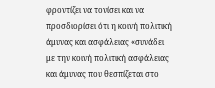φροντίζει να τονίσει και να προσδιορίσει ότι η κοινή πολιτική άμυνας και ασφάλειας «συνάδει με την κοινή πολιτική ασφάλειας και άμυνας που θεσπίζεται στο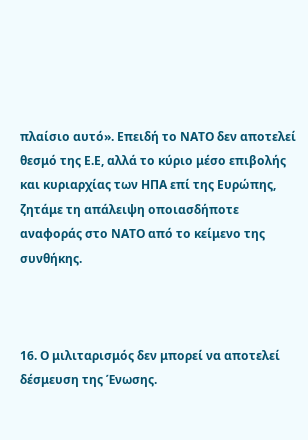πλαίσιο αυτό». Επειδή το ΝΑΤΟ δεν αποτελεί θεσμό της Ε.Ε, αλλά το κύριο μέσο επιβολής και κυριαρχίας των ΗΠΑ επί της Ευρώπης, ζητάμε τη απάλειψη οποιασδήποτε αναφοράς στο ΝΑΤΟ από το κείμενο της συνθήκης.



16. Ο μιλιταρισμός δεν μπορεί να αποτελεί δέσμευση της Ένωσης.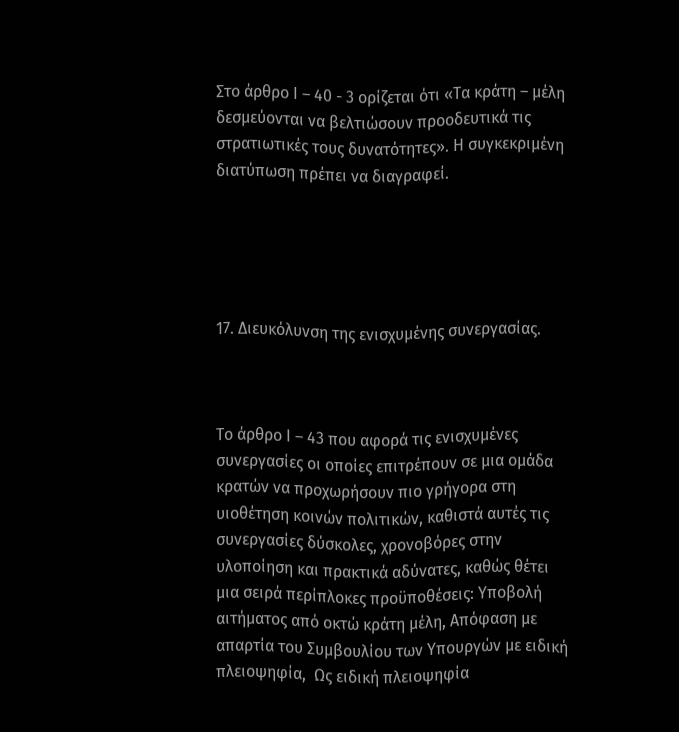Στο άρθρο Ι – 40 - 3 ορίζεται ότι «Τα κράτη – μέλη δεσμεύονται να βελτιώσουν προοδευτικά τις στρατιωτικές τους δυνατότητες». Η συγκεκριμένη διατύπωση πρέπει να διαγραφεί.





17. Διευκόλυνση της ενισχυμένης συνεργασίας.



Το άρθρο Ι – 43 που αφορά τις ενισχυμένες συνεργασίες οι οποίες επιτρέπουν σε μια ομάδα κρατών να προχωρήσουν πιο γρήγορα στη υιοθέτηση κοινών πολιτικών, καθιστά αυτές τις συνεργασίες δύσκολες, χρονοβόρες στην υλοποίηση και πρακτικά αδύνατες, καθώς θέτει μια σειρά περίπλοκες προϋποθέσεις: Υποβολή αιτήματος από οκτώ κράτη μέλη, Απόφαση με απαρτία του Συμβουλίου των Υπουργών με ειδική πλειοψηφία,  Ως ειδική πλειοψηφία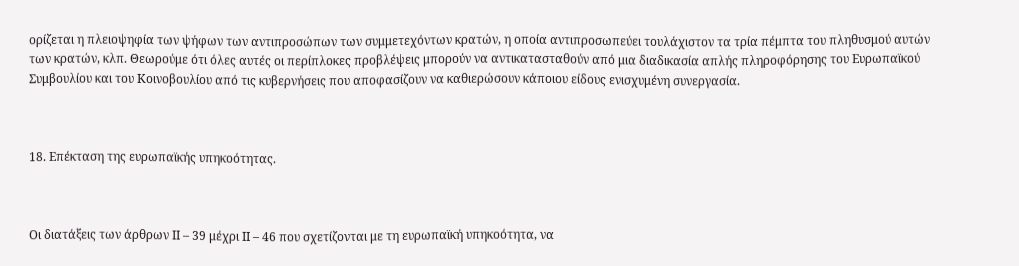ορίζεται η πλειοψηφία των ψήφων των αντιπροσώπων των συμμετεχόντων κρατών, η οποία αντιπροσωπεύει τουλάχιστον τα τρία πέμπτα του πληθυσμού αυτών των κρατών, κλπ. Θεωρούμε ότι όλες αυτές οι περίπλοκες προβλέψεις μπορούν να αντικατασταθούν από μια διαδικασία απλής πληροφόρησης του Ευρωπαϊκού Συμβουλίου και του Κοινοβουλίου από τις κυβερνήσεις που αποφασίζουν να καθιερώσουν κάποιου είδους ενισχυμένη συνεργασία.



18. Επέκταση της ευρωπαϊκής υπηκοότητας.



Οι διατάξεις των άρθρων ΙΙ – 39 μέχρι ΙΙ – 46 που σχετίζονται με τη ευρωπαϊκή υπηκοότητα, να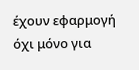έχουν εφαρμογή όχι μόνο για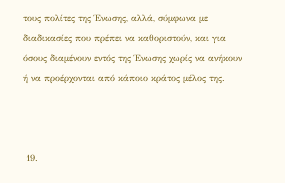τους πολίτες της Ένωσης, αλλά, σύμφωνα με διαδικασίες που πρέπει να καθοριστούν, και για όσους διαμένουν εντός της Ένωσης χωρίς να ανήκουν ή να προέρχονται από κάποιο κράτος μέλος της.



 19.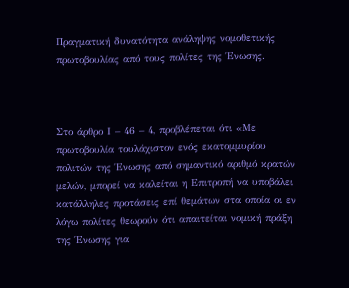Πραγματική δυνατότητα ανάληψης νομοθετικής πρωτοβουλίας από τους πολίτες της Ένωσης.



Στο άρθρο Ι – 46 – 4, προβλέπεται ότι «Με πρωτοβουλία τουλάχιστον ενός εκατομμυρίου πολιτών της Ένωσης από σημαντικό αριθμό κρατών μελών, μπορεί να καλείται η Επιτροπή να υποβάλει κατάλληλες προτάσεις επί θεμάτων στα οποία οι εν λόγω πολίτες θεωρούν ότι απαιτείται νομική πράξη της Ένωσης για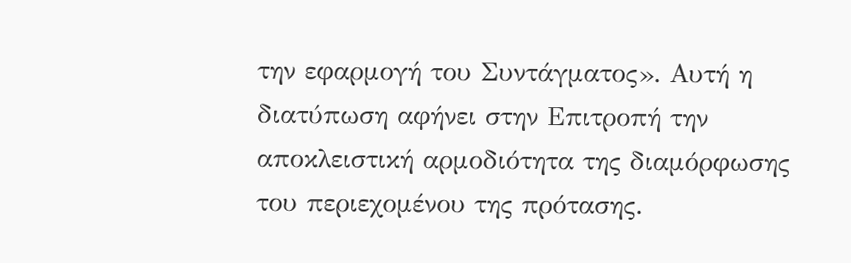την εφαρμογή του Συντάγματος». Αυτή η διατύπωση αφήνει στην Επιτροπή την αποκλειστική αρμοδιότητα της διαμόρφωσης του περιεχομένου της πρότασης.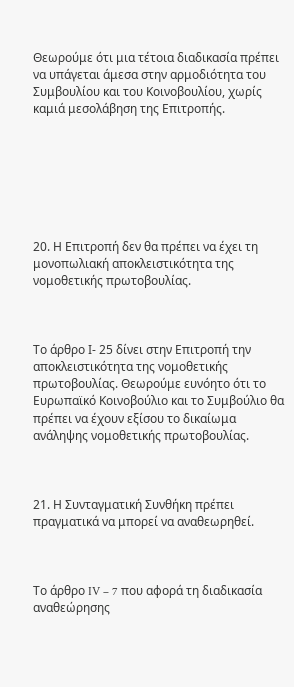Θεωρούμε ότι μια τέτοια διαδικασία πρέπει να υπάγεται άμεσα στην αρμοδιότητα του Συμβουλίου και του Κοινοβουλίου, χωρίς καμιά μεσολάβηση της Επιτροπής.







20. Η Επιτροπή δεν θα πρέπει να έχει τη μονοπωλιακή αποκλειστικότητα της νομοθετικής πρωτοβουλίας.



Το άρθρο Ι- 25 δίνει στην Επιτροπή την αποκλειστικότητα της νομοθετικής πρωτοβουλίας. Θεωρούμε ευνόητο ότι το Ευρωπαϊκό Κοινοβούλιο και το Συμβούλιο θα πρέπει να έχουν εξίσου το δικαίωμα ανάληψης νομοθετικής πρωτοβουλίας.



21. Η Συνταγματική Συνθήκη πρέπει πραγματικά να μπορεί να αναθεωρηθεί.



Το άρθρο IV – 7 που αφορά τη διαδικασία αναθεώρησης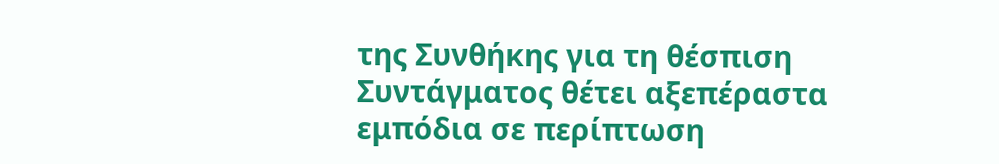της Συνθήκης για τη θέσπιση Συντάγματος θέτει αξεπέραστα εμπόδια σε περίπτωση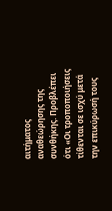αιτήματος αναθεώρησης της συνθήκης. Προβλέπει ότι «Οι τροποποιήσεις τίθενται σε ισχύ μετά την επικύρωσή τους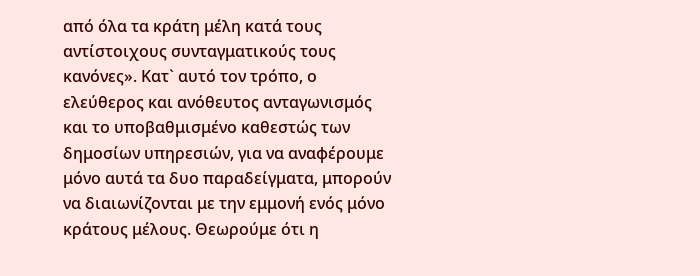από όλα τα κράτη μέλη κατά τους αντίστοιχους συνταγματικούς τους κανόνες». Κατ` αυτό τον τρόπο, ο ελεύθερος και ανόθευτος ανταγωνισμός και το υποβαθμισμένο καθεστώς των δημοσίων υπηρεσιών, για να αναφέρουμε μόνο αυτά τα δυο παραδείγματα, μπορούν να διαιωνίζονται με την εμμονή ενός μόνο κράτους μέλους. Θεωρούμε ότι η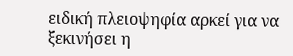ειδική πλειοψηφία αρκεί για να ξεκινήσει η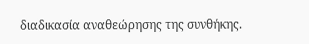διαδικασία αναθεώρησης της συνθήκης.